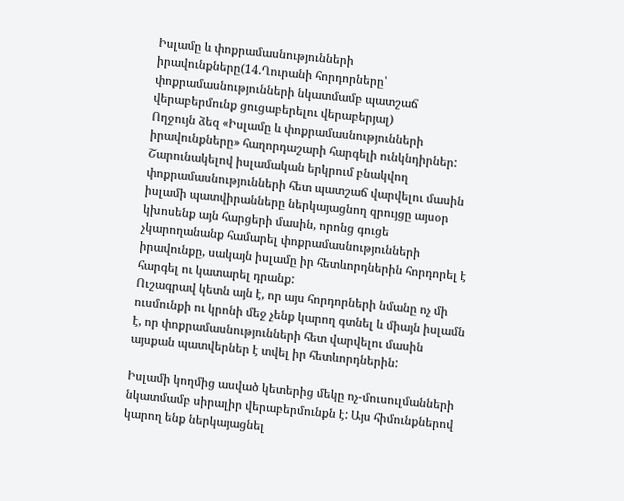Իսլամը և փոքրամասնությունների իրավունքները(14.Ղուրանի հորդորները՝ փոքրամասնությունների նկատմամբ պատշաճ վերաբերմունք ցուցաբերելու վերաբերյալ)
Ողջույն ձեզ «Իսլամը և փոքրամասնությունների իրավունքները» հաղորդաշարի հարգելի ունկնդիրներ: Շարունակելով իսլամական երկրում բնակվող փոքրամասնությունների հետ պատշաճ վարվելու մասին իսլամի պատվիրանները ներկայացնող զրույցը այսօր կխոսենք այն հարցերի մասին, որոնց գուցե չկարողանանք համարել փոքրամասնությունների իրավունքը, սակայն իսլամը իր հետևորդներին հորդորել է հարգել ու կատարել դրանք:
Ուշագրավ կետն այն է, որ այս հորդորների նմանը ոչ մի ուսմունքի ու կրոնի մեջ չենք կարող գտնել և միայն իսլամն է, որ փոքրամասնությունների հետ վարվելու մասին այսքան պատվերներ է տվել իր հետևորդներին:

Իսլամի կողմից ասված կետերից մեկը ոչ-մուսուլմանների նկատմամբ սիրալիր վերաբերմունքն է: Այս հիմունքներով կարող ենք ներկայացնել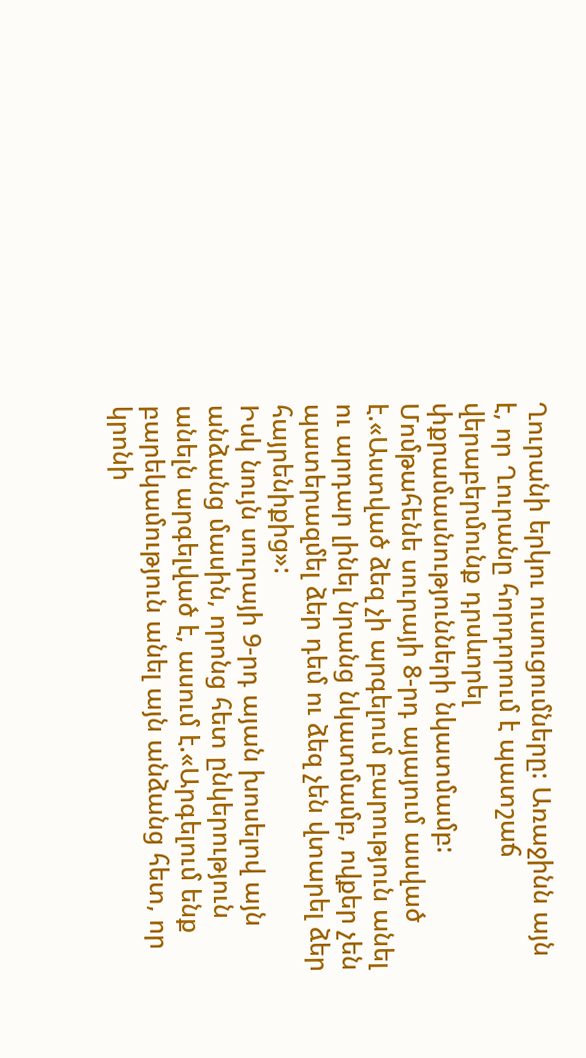Ղուրանի երկու ուսուցումները: Առաջինն այն է, որ Ղուրանը հորդորում է պատշաճ վերաբերմունք դրսևորել փքրամասնությունների նկատմամբ: Մոմթահենե սուրայի 8-րդ այայում ասված է.«Աստված ձեզ չի արգելում բարություն անել ու արդար լինել նրանց նկատմամբ, ովքեր չեն պատերազմել ձեր դեմ ու ձեզ չեն վտարել ձեր հայրենիքից»:
Իսկ նույն սուրայի 9-րդ այան խոսելով այն անձանց մասին, որոնց հետ ընկերություն անելն արգելված է, ասում է.«Արգելում ենք բարեկամություն անել այն անձանց հետ, որ կրոնի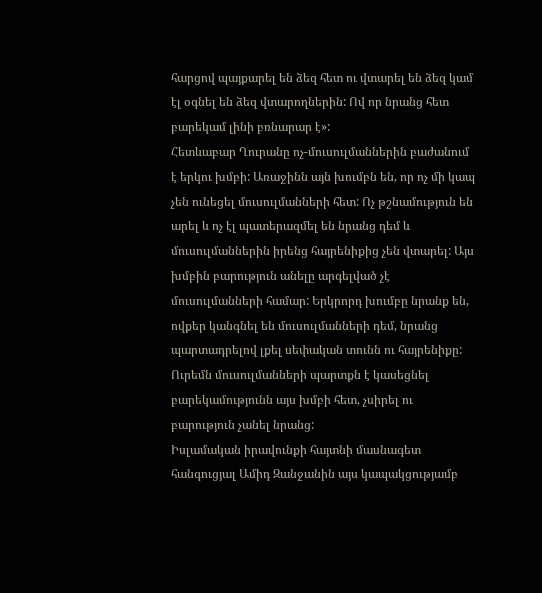հարցով պայքարել են ձեզ հետ ու վտարել են ձեզ կամ էլ օգնել են ձեզ վտարողներին: Ով որ նրանց հետ բարեկամ լինի բռնարար է»:
Հետևաբար Ղուրանը ոչ-մուսուլմաններին բաժանում է երկու խմբի: Առաջինն այն խումբն են, որ ոչ մի կապ չեն ունեցել մուսուլմանների հետ: Ոչ թշնամություն են արել և ոչ էլ պատերազմել են նրանց դեմ և մուսուլմաններին իրենց հայրենիքից չեն վտարել: Այս խմբին բարություն անելը արգելված չէ մուսուլմանների համար: Երկրորդ խումբը նրանք են, ովքեր կանգնել են մուսուլմանների դեմ, նրանց պարտադրելով լքել սեփական տունն ու հայրենիքը: Ուրեմն մուսուլմանների պարտքն է կասեցնել բարեկամությունն այս խմբի հետ, չսիրել ու բարություն չանել նրանց:
Իսլամական իրավունքի հայտնի մասնագետ հանգուցյալ Ամիդ Զանջանին այս կապակցությամբ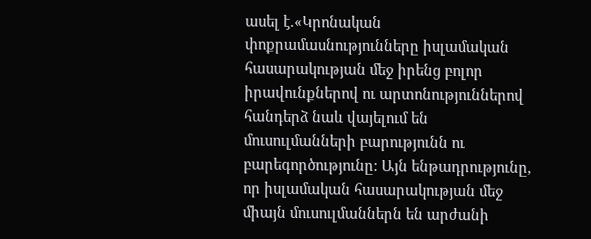ասել է.«Կրոնական փոքրամասնությունները իսլամական հասարակության մեջ իրենց բոլոր իրավունքներով ու արտոնություններով հանդերձ նաև վայելում են մուսուլմանների բարությունն ու բարեգործությունը: Այն ենթադրությունը, որ իսլամական հասարակության մեջ միայն մուսուլմաններն են արժանի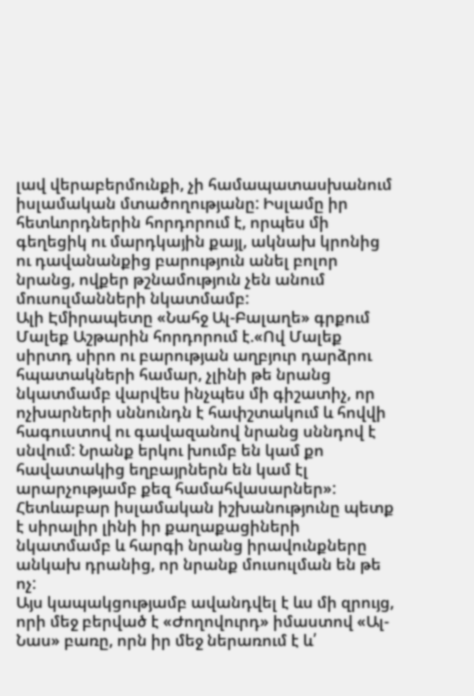լավ վերաբերմունքի, չի համապատասխանում իսլամական մտածողությանը: Իսլամը իր հետևորդներին հորդորում է, որպես մի գեղեցիկ ու մարդկային քայլ, ակնախ կրոնից ու դավանանքից բարություն անել բոլոր նրանց, ովքեր թշնամություն չեն անում մուսուլմանների նկատմամբ:
Ալի Էմիրապետը «Նահջ Ալ-Բալաղե» գրքում Մալեք Աշթարին հորդորում է.«Ով Մալեք սիրտդ սիրո ու բարության աղբյուր դարձրու հպատակների համար, չլինի թե նրանց նկատմամբ վարվես ինչպես մի գիշատիչ, որ ոչխարների սննունդն է հափշտակում և հովվի հագուստով ու գավազանով նրանց սննդով է սնվում: Նրանք երկու խումբ են կամ քո հավատակից եղբայրներն են կամ էլ արարչությամբ քեզ համահվասարներ»: Հետևաբար իսլամական իշխանությունը պետք է սիրալիր լինի իր քաղաքացիների նկատմամբ և հարգի նրանց իրավունքները անկախ դրանից, որ նրանք մուսուլման են թե ոչ:
Այս կապակցությամբ ավանդվել է ևս մի զրույց, որի մեջ բերված է «Ժողովուրդ» իմաստով «Ալ-Նաս» բառը, որն իր մեջ ներառում է և՛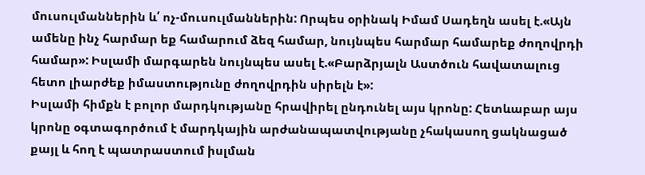մուսուլմաններին և՛ ոչ-մուսուլմաններին: Որպես օրինակ Իմամ Սադեղն ասել է.«Այն ամենը ինչ հարմար եք համարում ձեզ համար, նույնպես հարմար համարեք ժողովրդի համար»: Իսլամի մարգարեն նույնպես ասել է.«Բարձրյալն Աստծուն հավատալուց հետո լիարժեք իմաստությունը ժողովրդին սիրելն է»:
Իսլամի հիմքն է բոլոր մարդկությանը հրավիրել ընդունել այս կրոնը: Հետևաբար այս կրոնը օգտագործում է մարդկային արժանապատվությանը չհակասող ցակնացած քայլ և հող է պատրաստում իսլման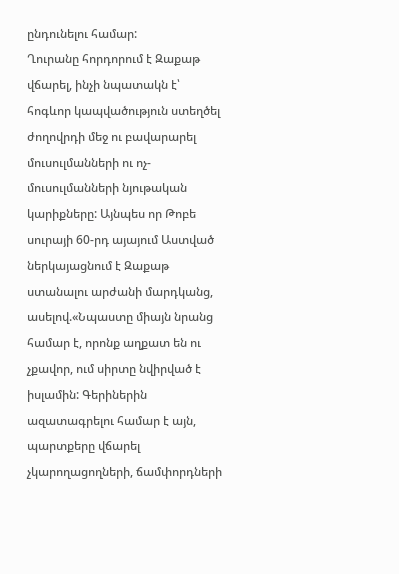ընդունելու համար:
Ղուրանը հորդորում է Զաքաթ վճարել, ինչի նպատակն է՝ հոգևոր կապվածություն ստեղծել ժողովրդի մեջ ու բավարարել մուսուլմանների ու ոչ-մուսուլմանների նյութական կարիքները: Այնպես որ Թոբե սուրայի 60-րդ այայում Աստված ներկայացնում է Զաքաթ ստանալու արժանի մարդկանց, ասելով.«Նպաստը միայն նրանց համար է, որոնք աղքատ են ու չքավոր, ում սիրտը նվիրված է իսլամին: Գերիներին ազատագրելու համար է այն, պարտքերը վճարել չկարողացողների, ճամփորդների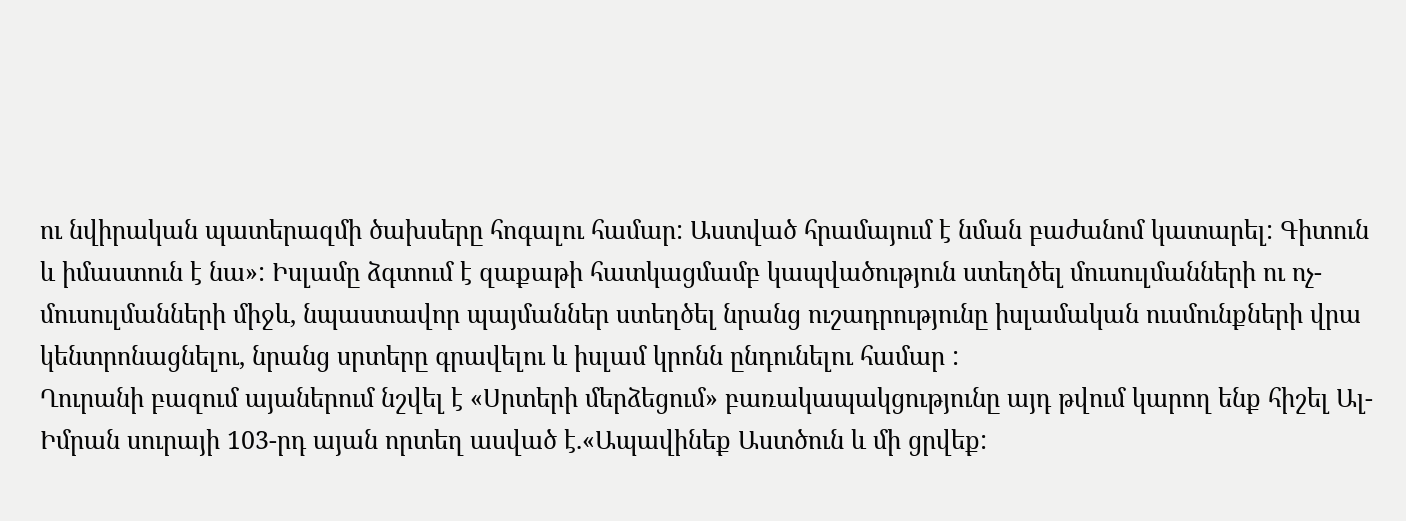ու նվիրական պատերազմի ծախսերը հոգալու համար: Աստված հրամայում է նման բաժանոմ կատարել: Գիտուն և իմաստուն է նա»: Իսլամը ձգտում է զաքաթի հատկացմամբ կապվածություն ստեղծել մուսուլմանների ու ոչ-մուսուլմանների միջև, նպաստավոր պայմաններ ստեղծել նրանց ուշադրությունը իսլամական ուսմունքների վրա կենտրոնացնելու, նրանց սրտերը գրավելու և իսլամ կրոնն ընդունելու համար :
Ղուրանի բազում այաներում նշվել է «Սրտերի մերձեցում» բառակապակցությունը այդ թվում կարող ենք հիշել Ալ-Իմրան սուրայի 103-րդ այան որտեղ ասված է.«Ապավինեք Աստծուն և մի ցրվեք: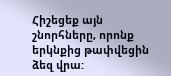Հիշեցեք այն շնորհները, որոնք երկնքից թափվեցին ձեզ վրա: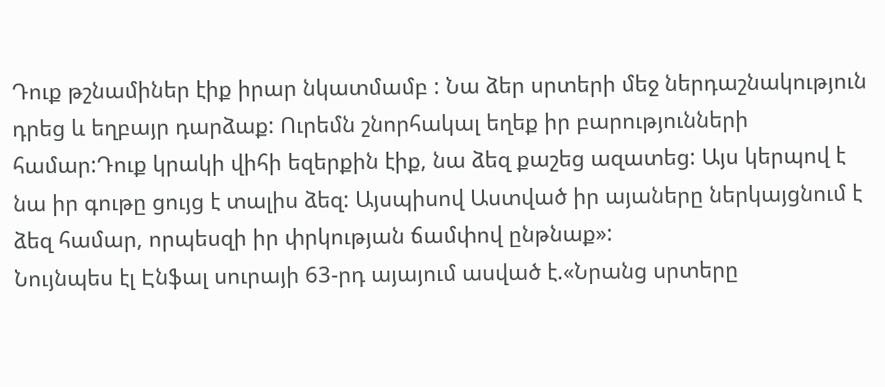Դուք թշնամիներ էիք իրար նկատմամբ : Նա ձեր սրտերի մեջ ներդաշնակություն դրեց և եղբայր դարձաք: Ուրեմն շնորհակալ եղեք իր բարությունների համար:Դուք կրակի վիհի եզերքին էիք, նա ձեզ քաշեց ազատեց: Այս կերպով է նա իր գութը ցույց է տալիս ձեզ: Այսպիսով Աստված իր այաները ներկայցնում է ձեզ համար, որպեսզի իր փրկության ճամփով ընթնաք»:
Նույնպես էլ Էնֆալ սուրայի 63-րդ այայում ասված է.«Նրանց սրտերը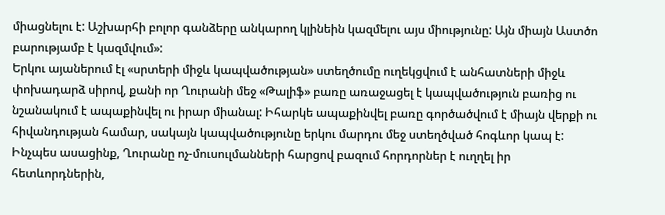միացնելու է: Աշխարհի բոլոր գանձերը անկարող կլինեին կազմելու այս միությունը: Այն միայն Աստծո բարությամբ է կազմվում»:
Երկու այաներում էլ «սրտերի միջև կապվածության» ստեղծումը ուղեկցվում է անհատների միջև փոխադարձ սիրով, քանի որ Ղուրանի մեջ «Թալիֆ» բառը առաջացել է կապվածություն բառից ու նշանակում է ապաքինվել ու իրար միանալ: Իհարկե ապաքինվել բառը գործածվում է միայն վերքի ու հիվանդության համար, սակայն կապվածությունը երկու մարդու մեջ ստեղծված հոգևոր կապ է:
Ինչպես ասացինք, Ղուրանը ոչ-մուսուլմանների հարցով բազում հորդորներ է ուղղել իր հետևորդներին,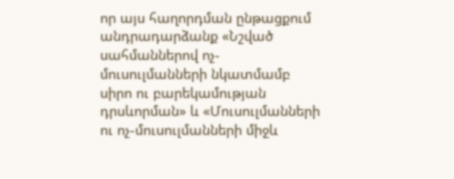որ այս հաղորդման ընթացքում անդրադարձանք «Նշված սահմաններով ոչ-մուսուլմանների նկատմամբ սիրո ու բարեկամության դրսևորման» և «Մուսուլմանների ու ոչ-մուսուլմանների միջև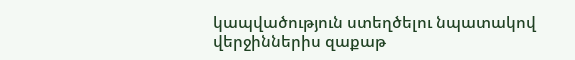կապվածություն ստեղծելու նպատակով վերջիններիս զաքաթ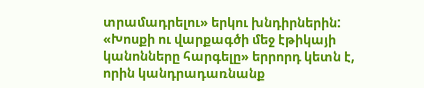տրամադրելու» երկու խնդիրներին: «Խոսքի ու վարքագծի մեջ էթիկայի կանոնները հարգելը» երրորդ կետն է, որին կանդրադառնանք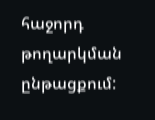հաջորդ թողարկման ընթացքում: